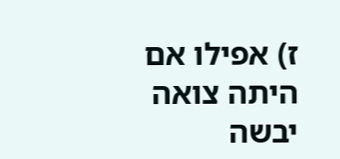ז) אפילו אם היתה צואה יבשה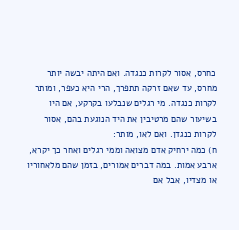כחרס, אסור לקרות כנגדה. ואם היתה יבשה יותר מחרס, עד שאם זרקה תתפרך, הרי היא כעפר, ומותר לקרות כנגדה. מי רגלים שנבלעו בקרקע, אם היו בשיעור שהם מרטיבין את היד הנוגעת בהם, אסור לקרות כנגדן. ואם לאו, מותר:
ח) כמה ירחיק אדם מצואה וממי רגלים ואחר כך יקרא, ארבע אמות. במה דברים אמורים, בזמן שהם מלאחוריו או מצדיו, אבל אם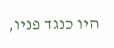היו כנגד פניו,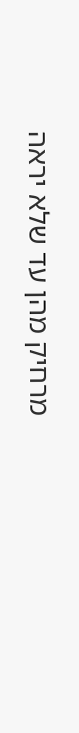מרחיק מהן עד שלא יראה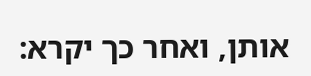אותן, ואחר כך יקרא: